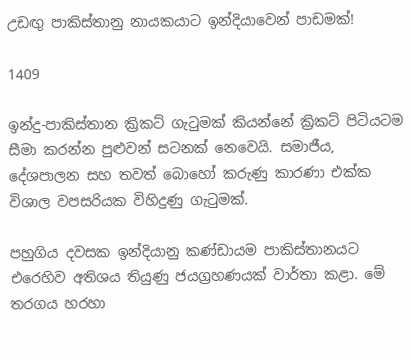උඩඟු පාකිස්තානු නායකයාට ඉන්දියාවෙන් පාඩමක්!

1409

ඉන්දු-පාකිස්තාන ක්‍රිකට් ගැටුමක් කියන්නේ ක්‍රිකට් පිටියටම සීමා කරන්න පුළුවන් සටනක් නෙවෙයි. සමාජීය, දේශපාලන සහ තවත් බොහෝ කරුණු කාරණා එක්ක විශාල වපසරියක විහිදුණු ගැටුමක්.

පහුගිය දවසක ඉන්දියානු කණ්ඩායම පාකිස්තානයට එරෙහිව අතිශය තියුණු ජයග්‍රහණයක් වාර්තා කළා. මේ තරගය හරහා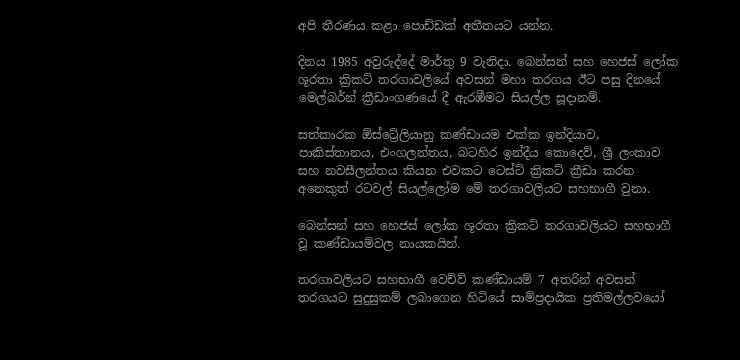අපි තීරණය කළා පොඩ්ඩක් අතීතයට යන්න.

දිනය 1985 අවුරුද්දේ මාර්තු 9 වැනිදා. බෙන්සන් සහ හෙජස් ලෝක ශූරතා ක්‍රිකට් තරගාවලියේ අවසන් මහා තරගය ඊට පසු දිනයේ මෙල්බර්න් ක්‍රීඩාංගණයේ දී ඇරඹීමට සියල්ල සූදානම්.

සත්කාරක ඕස්ට්‍රේලියානු කණ්ඩායම එක්ක ඉන්දියාව, පාකිස්තානය, එංගලන්තය, බටහිර ඉන්දීය කොදෙව්, ශ්‍රී ලංකාව සහ නවසීලන්තය කියන එවකට ටෙස්ට් ක්‍රිකට් ක්‍රීඩා කරන අනෙකුත් රටවල් සියල්ලෝම මේ තරගාවලියට සහභාගී වුනා.

බෙන්සන් සහ හෙජස් ලෝක ශූරතා ක්‍රිකට් තරගාවලියට සහභාගී වූ කණ්ඩායම්වල නායකයින්.

තරගාවලියට සහභාගී වෙච්ව් කණ්ඩායම් 7 අතරින් අවසන් තරගයට සුදුසුකම් ලබාගෙන හිටියේ සාම්ප්‍රදායික ප්‍රතිමල්ලවයෝ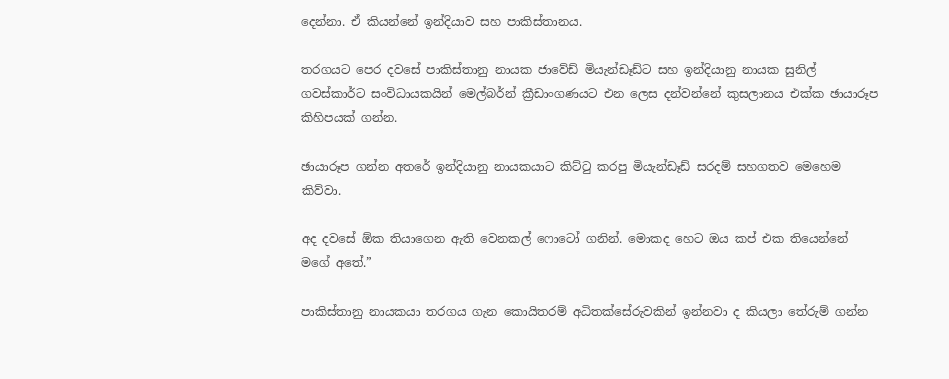දෙන්නා. ඒ කියන්නේ ඉන්දියාව සහ පාකිස්තානය.

තරගයට පෙර දවසේ පාකිස්තානු නායක ජාවේඩ් මියැන්ඩෑඩ්ට සහ ඉන්දියානු නායක සුනිල් ගවස්කාර්ට සංවිධායකයින් මෙල්බර්න් ක්‍රීඩාංගණයට එන ලෙස දන්වන්නේ කුසලානය එක්ක ඡායාරූප කිහිපයක් ගන්න.

ඡායාරූප ගන්න අතරේ ඉන්දියානු නායකයාට කිට්ටු කරපු මියැන්ඩෑඩ් සරදම් සහගතව මෙහෙම කිව්වා.

අද දවසේ ඕක තියාගෙන ඇති වෙනකල් ෆොටෝ ගනින්. මොකද හෙට ඔය කප් එක තියෙන්නේ මගේ අතේ.”

පාකිස්තානු නායකයා තරගය ගැන කොයිතරම් අධිතක්සේරුවකින් ඉන්නවා ද කියලා තේරුම් ගන්න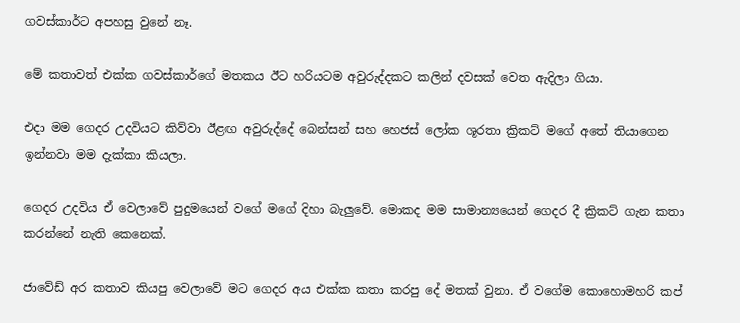ගවස්කාර්ට අපහසු වුනේ නෑ.

මේ කතාවත් එක්ක ගවස්කාර්ගේ මතකය ඊට හරියටම අවුරුද්දකට කලින් දවසක් වෙත ඇදිලා ගියා.

එදා මම ගෙදර උදවියට කිව්වා ඊළඟ අවුරුද්දේ බෙන්සන් සහ හෙජස් ලෝක ශූරතා ක්‍රිකට් මගේ අතේ තියාගෙන ඉන්නවා මම දැක්කා කියලා.

ගෙදර උදවිය ඒ වෙලාවේ පුදුමයෙන් වගේ මගේ දිහා බැලුවේ. මොකද මම සාමාන්‍යයෙන් ගෙදර දී ක්‍රිකට් ගැන කතා කරන්නේ නැති කෙනෙක්.

ජාවේඩ් අර කතාව කියපු වෙලාවේ මට ගෙදර අය එක්ක කතා කරපු දේ මතක් වුනා. ඒ වගේම කොහොමහරි කප්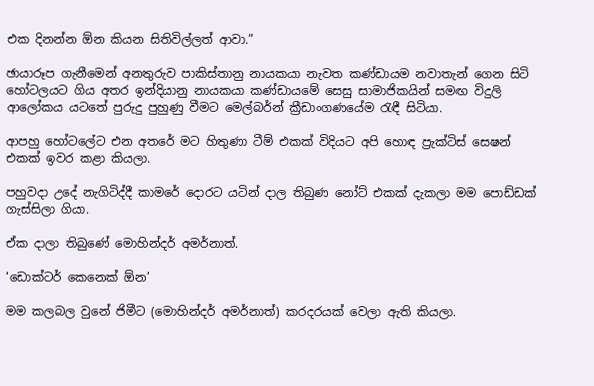එක දිනන්න ඕන කියන සිතිවිල්ලත් ආවා.”

ඡායාරූප ගැනීමෙන් අනතුරුව පාකිස්තානු නායකයා නැවත කණ්ඩායම නවාතැන් ගෙන සිටි හෝටලයට ගිය අතර ඉන්දියානු නායකයා කණ්ඩායමේ සෙසු සාමාජිකයින් සමඟ විදුලි ආලෝකය යටතේ පුරුදු පුහුණු වීමට මෙල්බර්න් ක්‍රීඩාංගණයේම රැඳී සිටියා.

ආපහු හෝටලේට එන අතරේ මට හිතුණා ටීම් එකක් විදියට අපි හොඳ ප්‍රැක්ටිස් සෙෂන් එකක් ඉවර කළා කියලා.

පහුවදා උදේ නැගිටිද්දී කාමරේ දොරට යටින් දාල තිබුණ නෝට් එකක් දැකලා මම පොඩ්ඩක් ගැස්සිලා ගියා.

ඒක දාලා තිබුණේ මොහින්දර් අමර්නාත්.

‘ඩොක්ටර් කෙනෙක් ඕන’

මම කලබල වුනේ ජිමීට (මොහින්දර් අමර්නාත්) කරදරයක් වෙලා ඇති කියලා.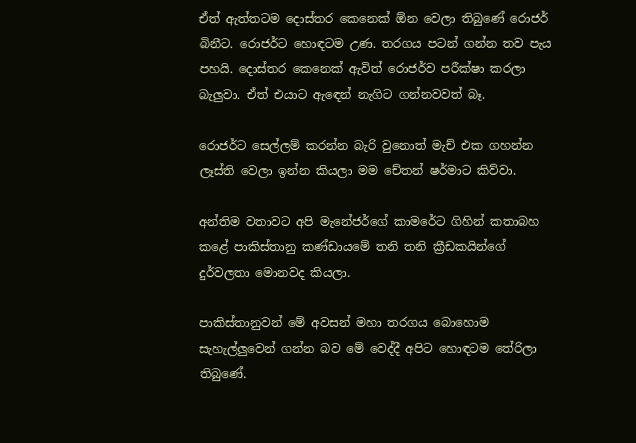ඒත් ඇත්තටම දොස්තර කෙනෙක් ඕන වෙලා තිබුණේ රොජර් බිනීට. රොජර්ට හොඳටම උණ. තරගය පටන් ගන්න තව පැය පහයි. දොස්තර කෙනෙක් ඇවිත් රොජර්ව පරීක්ෂා කරලා බැලුවා. ඒත් එයාට ඇඳෙන් නැගිට ගන්නවවත් බෑ.

රොජර්ට සෙල්ලම් කරන්න බැරි වුනොත් මැච් එක ගහන්න ලෑස්ති වෙලා ඉන්න කියලා මම චේතන් ෂර්මාට කිව්වා.

අන්තිම වතාවට අපි මැනේජර්ගේ කාමරේට ගිහින් කතාබහ කළේ පාකිස්තානු කණ්ඩායමේ තනි තනි ක්‍රීඩකයින්ගේ දුර්වලතා මොනවද කියලා.

පාකිස්තානුවන් මේ අවසන් මහා තරගය බොහොම සැහැල්ලුවෙන් ගන්න බව මේ වෙද්දී අපිට හොඳටම තේරිලා තිබුණේ.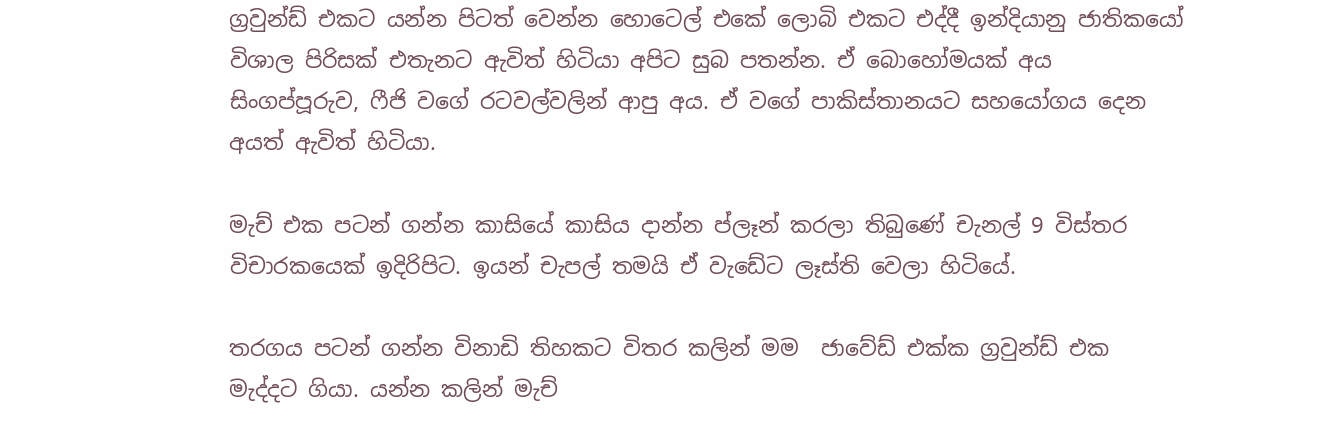ග්‍රවුන්ඩ් එකට යන්න පිටත් වෙන්න හොටෙල් එකේ ලොබි එකට එද්දී ඉන්දියානු ජාතිකයෝ විශාල පිරිසක් එතැනට ඇවිත් හිටියා අපිට සුබ පතන්න. ඒ බොහෝමයක් අය සිංගප්පූරුව, ෆීජි වගේ රටවල්වලින් ආපු අය. ඒ වගේ පාකිස්තානයට සහයෝගය දෙන අයත් ඇවිත් හිටියා.

මැච් එක පටන් ගන්න කාසියේ කාසිය දාන්න ප්ලෑන් කරලා තිබුණේ චැනල් 9 විස්තර විචාරකයෙක් ඉදිරිපිට. ඉයන් චැපල් තමයි ඒ වැඩේට ලෑස්ති වෙලා හිටියේ.

තරගය පටන් ගන්න විනාඩි තිහකට විතර කලින් මම  ජාවේඩ් එක්ක ග්‍රවුන්ඩ් එක මැද්දට ගියා. යන්න කලින් මැච්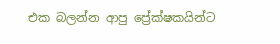එක බලන්න ආපු ප්‍රේක්ෂකයින්ට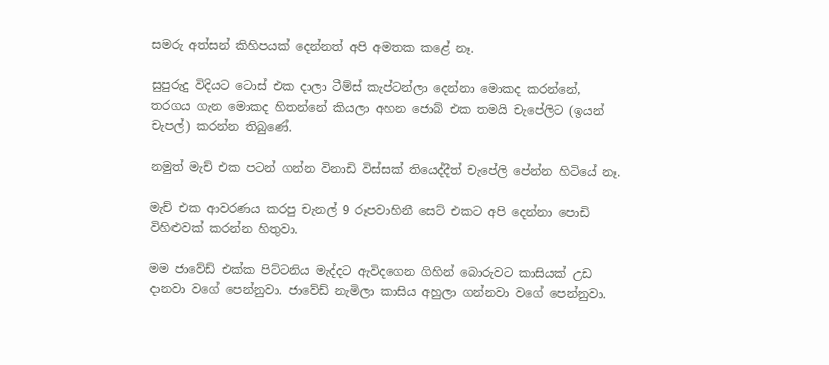සමරු අත්සන් කිහිපයක් දෙන්නත් අපි අමතක කළේ නෑ.

සුපුරුදු විදියට ටොස් එක දාලා ටීම්ස් කැප්ටන්ලා දෙන්නා මොකද කරන්නේ, තරගය ගැන මොකද හිතන්නේ කියලා අහන ජොබ් එක තමයි චැපේලිට (ඉයන් චැපල්) කරන්න තිබුණේ.

නමුත් මැච් එක පටන් ගන්න විනාඩි විස්සක් තියෙද්දීත් චැපේලි පේන්න හිටියේ නෑ.

මැච් එක ආවරණය කරපු චැනල් 9 රූපවාහිනී සෙට් එකට අපි දෙන්නා පොඩි විහිළුවක් කරන්න හිතුවා.

මම ජාවේඩ් එක්ක පිට්ටනිය මැද්දට ඇවිදගෙන ගිහින් බොරුවට කාසියක් උඩ දානවා වගේ පෙන්නුවා. ජාවේඩ් නැමිලා කාසිය අහුලා ගන්නවා වගේ පෙන්නුවා.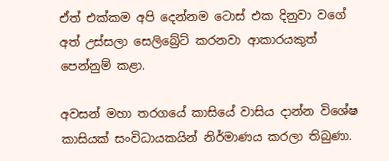ඒත් එක්කම අපි දෙන්නම ටොස් එක දිනුවා වගේ අත් උස්සලා සෙලිබ්‍රේට් කරනවා ආකාරයකුත් පෙන්නුම් කළා.

අවසන් මහා තරගයේ කාසියේ වාසිය දාන්න විශේෂ කාසියක් සංවිධායකයින් නිර්මාණය කරලා තිබුණා.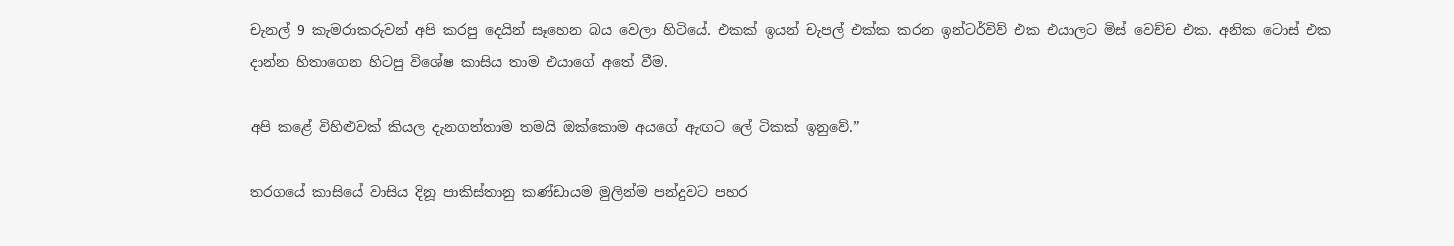චැනල් 9 කැමරාකරුවන් අපි කරපු දෙයින් සෑහෙන බය වෙලා හිටියේ. එකක් ඉයන් චැපල් එක්ක කරන ඉන්ටර්විව් එක එයාලට මිස් වෙච්ච එක. අනික ටොස් එක දාන්න හිතාගෙන හිටපු විශේෂ කාසිය තාම එයාගේ අතේ වීම.

අපි කළේ විහිළුවක් කියල දැනගත්තාම තමයි ඔක්කොම අයගේ ඇඟට ලේ ටිකක් ඉනුවේ.”

තරගයේ කාසියේ වාසිය දිනූ පාකිස්තානු කණ්ඩායම මුලින්ම පන්දුවට පහර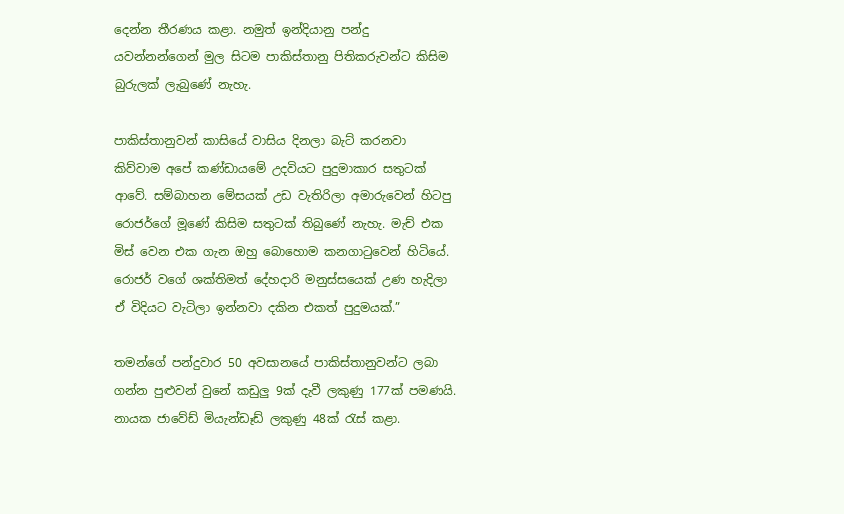දෙන්න තීරණය කළා. නමුත් ඉන්දියානු පන්දු යවන්නන්ගෙන් මුල සිටම පාකිස්තානු පිතිකරුවන්ට කිසිම බුරුලක් ලැබුණේ නැහැ.

පාකිස්තානුවන් කාසියේ වාසිය දිනලා බැට් කරනවා කිව්වාම අපේ කණ්ඩායමේ උදවියට පුදුමාකාර සතුටක් ආවේ. සම්බාහන මේසයක් උඩ වැතිරිලා අමාරුවෙන් හිටපු රොජර්ගේ මූණේ කිසිම සතුටක් තිබුණේ නැහැ. මැච් එක මිස් වෙන එක ගැන ඔහු බොහොම කනගාටුවෙන් හිටියේ. රොජර් වගේ ශක්තිමත් දේහදාරි මනුස්සයෙක් උණ හැදිලා ඒ විදියට වැටිලා ඉන්නවා දකින එකත් පුදුමයක්.”

තමන්ගේ පන්දුවාර 50 අවසානයේ පාකිස්තානුවන්ට ලබා ගන්න පුළුවන් වුනේ කඩුලු 9ක් දැවී ලකුණු 177ක් පමණයි. නායක ජාවේඩ් මියැන්ඩෑඩ් ලකුණු 48ක් රැස් කළා.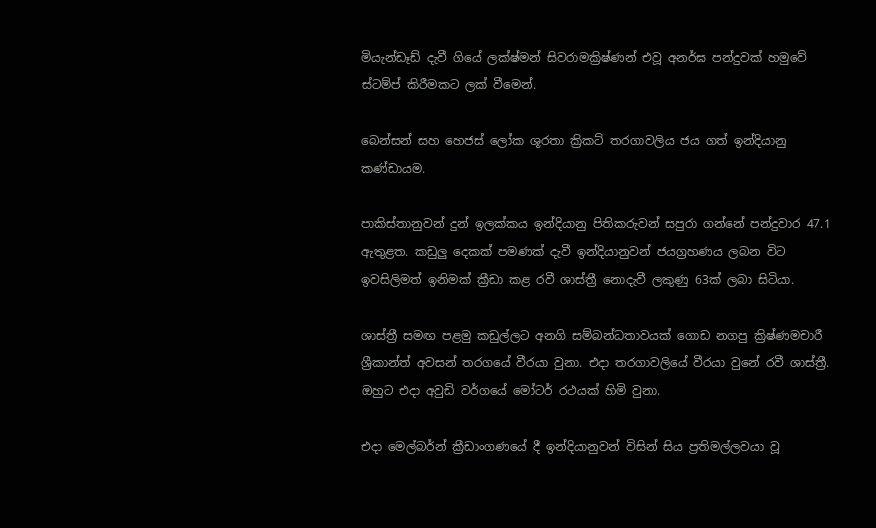මියැන්ඩෑඩ් දැවී ගියේ ලක්ෂ්මන් සිවරාමක්‍රිෂ්ණන් එවූ අනර්ඝ පන්දුවක් හමුවේ ස්ටම්ප් කිරීමකට ලක් වීමෙන්.

බෙන්සන් සහ හෙජස් ලෝක ශූරතා ක්‍රිකට් තරගාවලිය ජය ගත් ඉන්දියානු කණ්ඩායම.

පාකිස්තානුවන් දුන් ඉලක්කය ඉන්දියානු පිතිකරුවන් සපුරා ගන්නේ පන්දුවාර 47.1 ඇතුළත. කඩුලු දෙකක් පමණක් දැවී ඉන්දියානුවන් ජයග්‍රහණය ලබන විට ඉවසිලිමත් ඉනිමක් ක්‍රීඩා කළ රවී ශාස්ත්‍රී නොදැවී ලකුණු 63ක් ලබා සිටියා.

ශාස්ත්‍රී සමඟ පළමු කඩුල්ලට අනගි සම්බන්ධතාවයක් ගොඩ නගපු ක්‍රිෂ්ණමචාරී ශ්‍රීකාන්ත් අවසන් තරගයේ වීරයා වුනා. එදා තරගාවලියේ වීරයා වුනේ රවී ශාස්ත්‍රී. ඔහුට එදා අවුඩි වර්ගයේ මෝටර් රථයක් හිමි වුනා.

එදා මෙල්බර්න් ක්‍රීඩාංගණයේ දී ඉන්දියානුවන් විසින් සිය ප්‍රතිමල්ලවයා වූ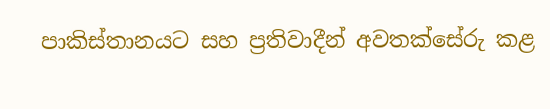පාකිස්තානයට සහ ප්‍රතිවාදීන් අවතක්සේරු කළ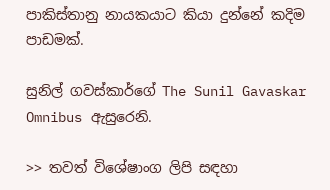පාකිස්තානු නායකයාට කියා දුන්නේ කදිම පාඩමක්.

සුනිල් ගවස්කාර්ගේ The Sunil Gavaskar Omnibus ඇසුරෙනි.

>> තවත් විශේෂාංග ලිපි සඳහා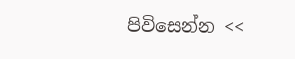පිවිසෙන්න <<